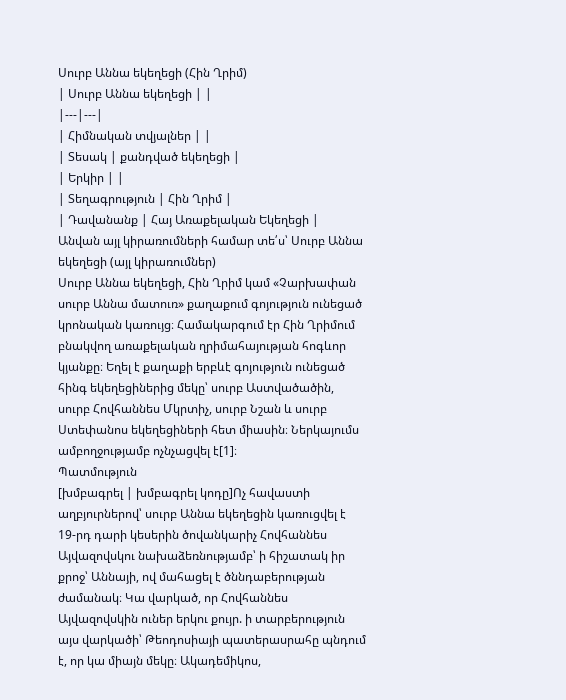Սուրբ Աննա եկեղեցի (Հին Ղրիմ)
| Սուրբ Աննա եկեղեցի | |
|---|---|
| Հիմնական տվյալներ | |
| Տեսակ | քանդված եկեղեցի |
| Երկիր | |
| Տեղագրություն | Հին Ղրիմ |
| Դավանանք | Հայ Առաքելական Եկեղեցի |
Անվան այլ կիրառումների համար տե՛ս՝ Սուրբ Աննա եկեղեցի (այլ կիրառումներ)
Սուրբ Աննա եկեղեցի, Հին Ղրիմ կամ «Չարխափան սուրբ Աննա մատուռ» քաղաքում գոյություն ունեցած կրոնական կառույց։ Համակարգում էր Հին Ղրիմում բնակվող առաքելական ղրիմահայության հոգևոր կյանքը։ Եղել է քաղաքի երբևէ գոյություն ունեցած հինգ եկեղեցիներից մեկը՝ սուրբ Աստվածածին, սուրբ Հովհաննես Մկրտիչ, սուրբ Նշան և սուրբ Ստեփանոս եկեղեցիների հետ միասին։ Ներկայումս ամբողջությամբ ոչնչացվել է[1]։
Պատմություն
[խմբագրել | խմբագրել կոդը]Ոչ հավաստի աղբյուրներով՝ սուրբ Աննա եկեղեցին կառուցվել է 19-րդ դարի կեսերին ծովանկարիչ Հովհաննես Այվազովսկու նախաձեռնությամբ՝ ի հիշատակ իր քրոջ՝ Աննայի, ով մահացել է ծննդաբերության ժամանակ։ Կա վարկած, որ Հովհաննես Այվազովսկին ուներ երկու քույր. ի տարբերություն այս վարկածի՝ Թեոդոսիայի պատերասրահը պնդում է, որ կա միայն մեկը։ Ակադեմիկոս,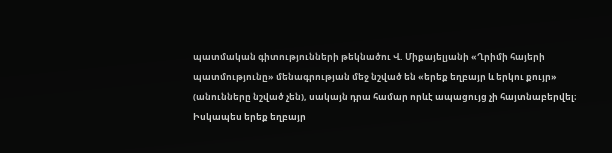պատմական գիտությունների թեկնածու Վ. Միքայելյանի «Ղրիմի հայերի պատմությունը» մենագրության մեջ նշված են «երեք եղբայր և երկու քույր» (անունները նշված չեն), սակայն դրա համար որևէ ապացույց չի հայտնաբերվել։ Իսկապես երեք եղբայր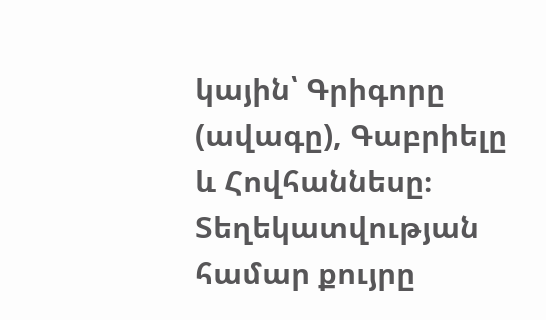կային՝ Գրիգորը (ավագը), Գաբրիելը և Հովհաննեսը։ Տեղեկատվության համար քույրը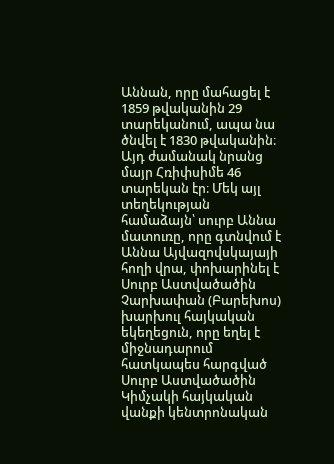Աննան, որը մահացել է 1859 թվականին 29 տարեկանում, ապա նա ծնվել է 1830 թվականին։ Այդ ժամանակ նրանց մայր Հռիփսիմե 46 տարեկան էր։ Մեկ այլ տեղեկության համաձայն՝ սուրբ Աննա մատուռը, որը գտնվում է Աննա Այվազովսկայայի հողի վրա, փոխարինել է Սուրբ Աստվածածին Չարխափան (Բարեխոս) խարխուլ հայկական եկեղեցուն, որը եղել է միջնադարում հատկապես հարգված Սուրբ Աստվածածին Կիմչակի հայկական վանքի կենտրոնական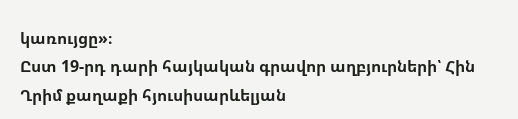կառույցը»։
Ըստ 19-րդ դարի հայկական գրավոր աղբյուրների՝ Հին Ղրիմ քաղաքի հյուսիսարևելյան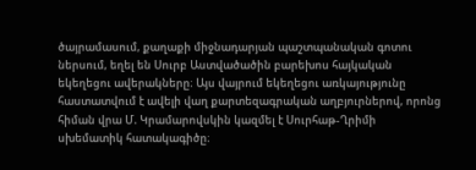ծայրամասում, քաղաքի միջնադարյան պաշտպանական գոտու ներսում, եղել են Սուրբ Աստվածածին բարեխոս հայկական եկեղեցու ավերակները։ Այս վայրում եկեղեցու առկայությունը հաստատվում է ավելի վաղ քարտեզագրական աղբյուրներով, որոնց հիման վրա Մ. Կրամարովսկին կազմել է Սուրհաթ-Ղրիմի սխեմատիկ հատակագիծը։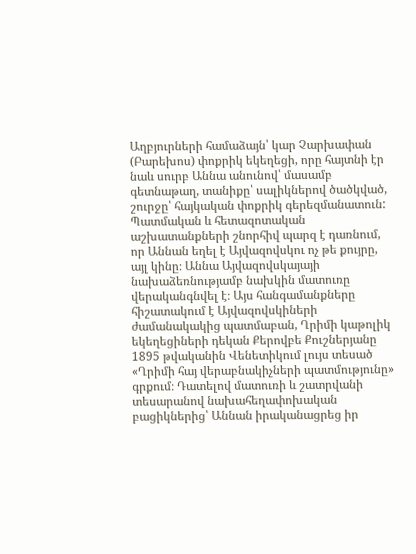Աղբյուրների համաձայն՝ կար Չարխափան (Բարեխոս) փոքրիկ եկեղեցի, որը հայտնի էր նաև սուրբ Աննա անունով՝ մասամբ գետնաթաղ, տանիքը՝ սալիկներով ծածկված, շուրջը՝ հայկական փոքրիկ գերեզմանատուն:
Պատմական և հետազոտական աշխատանքների շնորհիվ պարզ է դառնում, որ Աննան եղել է Այվազովսկու ոչ թե քույրը, այլ կինը։ Աննա Այվազովսկայայի նախաձեռնությամբ նախկին մատուռը վերականգնվել է։ Այս հանգամանքները հիշատակում է Այվազովսկիների ժամանակակից պատմաբան, Ղրիմի կաթոլիկ եկեղեցիների դեկան Քերովբե Քուշներյանը 1895 թվականին Վենետիկում լույս տեսած «Ղրիմի հայ վերաբնակիչների պատմությունը» գրքում։ Դատելով մատուռի և շատրվանի տեսարանով նախահեղափոխական բացիկներից՝ Աննան իրականացրեց իր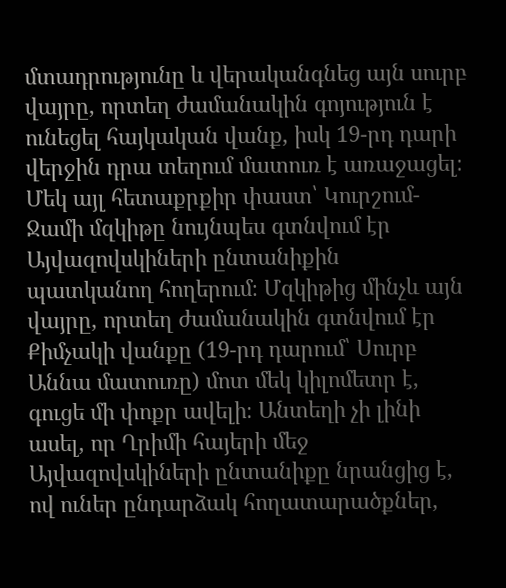մտադրությունը և վերականգնեց այն սուրբ վայրը, որտեղ ժամանակին գոյություն է ունեցել հայկական վանք, իսկ 19-րդ դարի վերջին դրա տեղում մատուռ է առաջացել։ Մեկ այլ հետաքրքիր փաստ՝ Կուրշում-Ջամի մզկիթը նույնպես գտնվում էր Այվազովսկիների ընտանիքին պատկանող հողերում։ Մզկիթից մինչև այն վայրը, որտեղ ժամանակին գտնվում էր Քիմչակի վանքը (19-րդ դարում՝ Սուրբ Աննա մատուռը) մոտ մեկ կիլոմետր է, գուցե մի փոքր ավելի։ Անտեղի չի լինի ասել, որ Ղրիմի հայերի մեջ Այվազովսկիների ընտանիքը նրանցից է, ով ուներ ընդարձակ հողատարածքներ,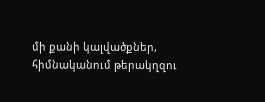մի քանի կալվածքներ, հիմնականում թերակղզու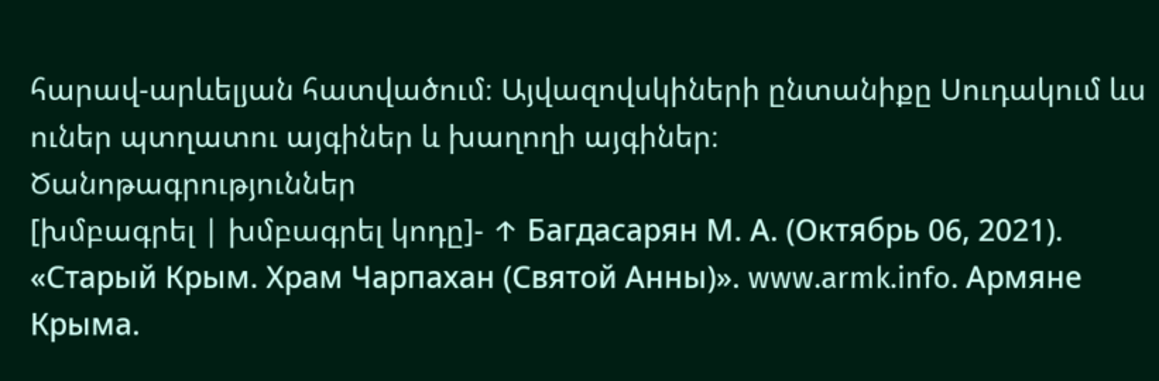հարավ-արևելյան հատվածում։ Այվազովսկիների ընտանիքը Սուդակում ևս ուներ պտղատու այգիներ և խաղողի այգիներ։
Ծանոթագրություններ
[խմբագրել | խմբագրել կոդը]- ↑ Багдасарян М. А. (Октябрь 06, 2021). «Старый Крым. Храм Чарпахан (Святой Анны)». www.armk.info. Армяне Крыма.